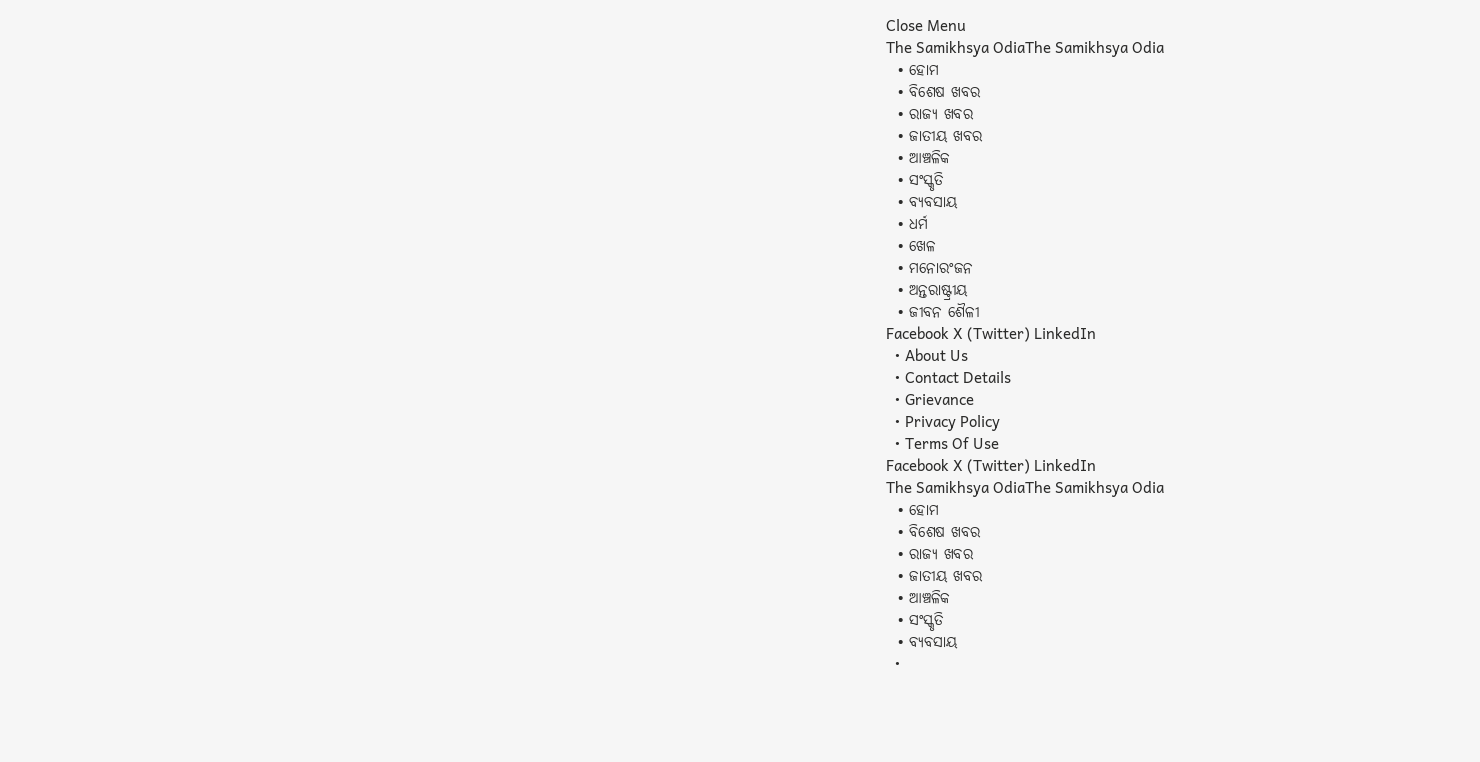Close Menu
The Samikhsya OdiaThe Samikhsya Odia
  • ହୋମ
  • ବିଶେଷ ଖବର
  • ରାଜ୍ୟ ଖବର
  • ଜାତୀୟ ଖବର
  • ଆଞ୍ଚଳିକ
  • ସଂସ୍କୃତି
  • ବ୍ୟବସାୟ
  • ଧର୍ମ
  • ଖେଳ
  • ମନୋରଂଜନ
  • ଅନ୍ତରାଷ୍ଟ୍ରୀୟ
  • ଜୀବନ ଶୈଳୀ
Facebook X (Twitter) LinkedIn
  • About Us
  • Contact Details
  • Grievance
  • Privacy Policy
  • Terms Of Use
Facebook X (Twitter) LinkedIn
The Samikhsya OdiaThe Samikhsya Odia
  • ହୋମ
  • ବିଶେଷ ଖବର
  • ରାଜ୍ୟ ଖବର
  • ଜାତୀୟ ଖବର
  • ଆଞ୍ଚଳିକ
  • ସଂସ୍କୃତି
  • ବ୍ୟବସାୟ
  •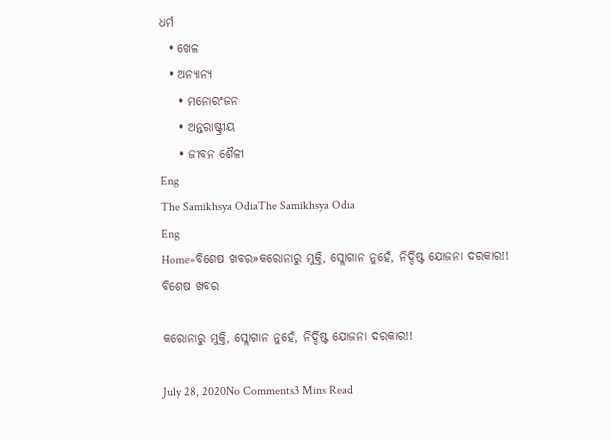ଧର୍ମ
  • ଖେଳ
  • ଅନ୍ୟାନ୍ୟ
    • ମନୋରଂଜନ
    • ଅନ୍ତରାଷ୍ଟ୍ରୀୟ
    • ଜୀବନ ଶୈଳୀ
Eng
The Samikhsya OdiaThe Samikhsya Odia
Eng
Home»ବିଶେଷ ଖବର»କରୋନାରୁ ମୁକ୍ତି, ସ୍ଲୋଗାନ ନୁହେଁ, ନିର୍ଦ୍ଦିଷ୍ଟ ଯୋଜନା ଦରକାର!!
ବିଶେଷ ଖବର

କରୋନାରୁ ମୁକ୍ତି, ସ୍ଲୋଗାନ ନୁହେଁ, ନିର୍ଦ୍ଦିଷ୍ଟ ଯୋଜନା ଦରକାର!!

July 28, 2020No Comments3 Mins Read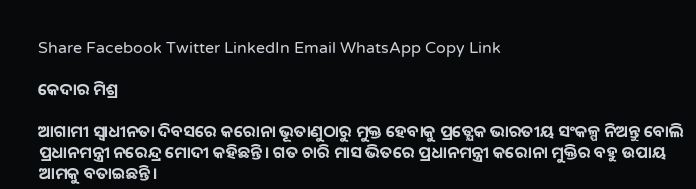Share Facebook Twitter LinkedIn Email WhatsApp Copy Link

କେଦାର ମିଶ୍ର

ଆଗାମୀ ସ୍ଵାଧୀନତା ଦିବସରେ କରୋନା ଭୂତାଣୁଠାରୁ ମୁକ୍ତ ହେବାକୁ ପ୍ରତ୍ଯେକ ଭାରତୀୟ ସଂକଳ୍ପ ନିଅନ୍ତୁ ବୋଲି ପ୍ରଧାନମନ୍ତ୍ରୀ ନରେନ୍ଦ୍ର ମୋଦୀ କହିଛନ୍ତି। ଗତ ଚାରି ମାସ ଭିତରେ ପ୍ରଧାନମନ୍ତ୍ରୀ କରୋନା ମୁକ୍ତିର ବହୁ ଉପାୟ ଆମକୁ ବତାଇଛନ୍ତି।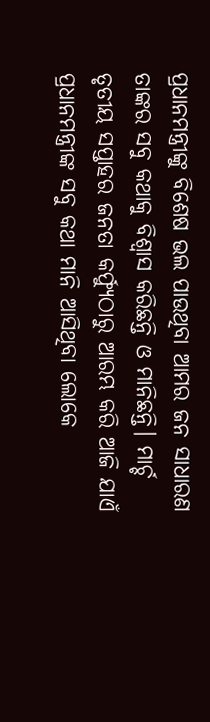ପ୍ରଧାନମନ୍ତ୍ରୀଙ୍କୁ ବିଶେଷ ଭଲ ପାଉଥିବା ଆମର ଜନ ସାଧାରଣ ତାଙ୍କର ସବୁ କଥାକୁ ବିଶ୍ଵାସ କରିଛନ୍ତି ଓ ମାନିଛନ୍ତି। ମାର୍ଚ୍ଚ ତୃତୀୟ ସପ୍ତାହର ଜନତା କର୍ଫ୍ଯୁଠାରୁ ଆରମ୍ଭ କରି ଆଜି ଯାଏଁ ପ୍ରଧାନମନ୍ତ୍ରୀଙ୍କ ସବୁ କଥା ମାନି ଆସିଥିବା ଲୋକେ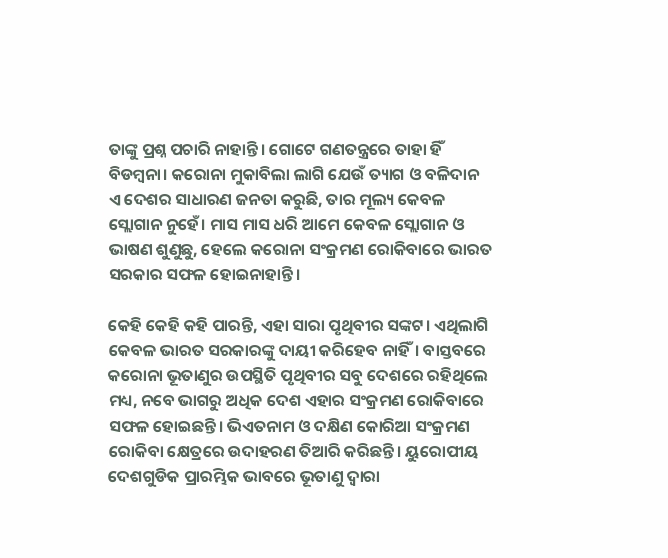ତାଙ୍କୁ ପ୍ରଶ୍ନ ପଚାରି ନାହାନ୍ତି। ଗୋଟେ ଗଣତନ୍ତ୍ରରେ ତାହା ହିଁ ବିଡମ୍ବନା। କରୋନା ମୁକାବିଲା ଲାଗି ଯେଉଁ ତ୍ୟାଗ ଓ ବଳିଦାନ ଏ ଦେଶର ସାଧାରଣ ଜନତା କରୁଛି, ତାର ମୂଲ୍ୟ କେବଳ ସ୍ଲୋଗାନ ନୁହେଁ। ମାସ ମାସ ଧରି ଆମେ କେବଳ ସ୍ଲୋଗାନ ଓ ଭାଷଣ ଶୁଣୁଛୁ, ହେଲେ କରୋନା ସଂକ୍ରମଣ ରୋକିବାରେ ଭାରତ ସରକାର ସଫଳ ହୋଇନାହାନ୍ତି।

କେହି କେହି କହି ପାରନ୍ତି, ଏହା ସାରା ପୃଥିବୀର ସଙ୍କଟ। ଏଥିଲାଗି କେବଳ ଭାରତ ସରକାରଙ୍କୁ ଦାୟୀ କରିହେବ ନାହିଁ। ବାସ୍ତବରେ କରୋନା ଭୂତାଣୁର ଉପସ୍ଥିତି ପୃଥିବୀର ସବୁ ଦେଶରେ ରହିଥିଲେ ମଧ୍ୟ, ନବେ ଭାଗରୁ ଅଧିକ ଦେଶ ଏହାର ସଂକ୍ରମଣ ରୋକିବାରେ ସଫଳ ହୋଇଛନ୍ତି। ଭିଏତନାମ ଓ ଦକ୍ଷିଣ କୋରିଆ ସଂକ୍ରମଣ ରୋକିବା କ୍ଷେତ୍ରରେ ଉଦାହରଣ ତିଆରି କରିଛନ୍ତି। ୟୁରୋପୀୟ ଦେଶଗୁଡିକ ପ୍ରାରମ୍ଭିକ ଭାବରେ ଭୂତାଣୁ ଦ୍ଵାରା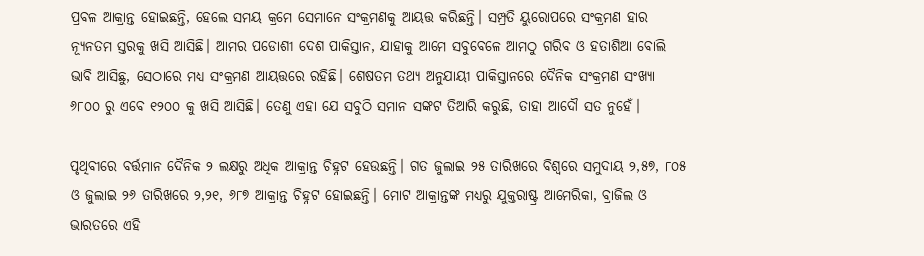ପ୍ରବଳ ଆକ୍ରାନ୍ତ ହୋଇଛନ୍ତି, ହେଲେ ସମୟ କ୍ରମେ ସେମାନେ ସଂକ୍ରମଣକୁ ଆୟତ୍ତ କରିଛନ୍ତି। ସମ୍ପ୍ରତି ୟୁରୋପରେ ସଂକ୍ରମଣ ହାର ନ୍ୟୂନତମ ସ୍ତରକୁ ଖସି ଆସିଛି। ଆମର ପଡୋଶୀ ଦେଶ ପାକିସ୍ତାନ, ଯାହାକୁ ଆମେ ସବୁବେଳେ ଆମଠୁ ଗରିବ ଓ ହତାଶିଆ ବୋଲି ଭାବି ଆସିଛୁ, ସେଠାରେ ମଧ୍ୟ ସଂକ୍ରମଣ ଆୟତ୍ତରେ ରହିଛି। ଶେଷତମ ତଥ୍ୟ ଅନୁଯାୟୀ ପାକିସ୍ତାନରେ ଦୈନିକ ସଂକ୍ରମଣ ସଂଖ୍ୟା ୬୮୦୦ ରୁ ଏବେ ୧୨୦୦ କୁ ଖସି ଆସିଛି। ତେଣୁ ଏହା ଯେ ସବୁଠି ସମାନ ସଙ୍କଟ ତିଆରି କରୁଛି, ତାହା ଆଦୌ ସତ ନୁହେଁ।

ପୃଥିବୀରେ ବର୍ତ୍ତମାନ ଦୈନିକ ୨ ଲକ୍ଷରୁ ଅଧିକ ଆକ୍ରାନ୍ତ ଚିହ୍ନଟ ହେଉଛନ୍ତି। ଗତ ଜୁଲାଇ ୨୫ ତାରିଖରେ ବିଶ୍ବରେ ସମୁଦାୟ ୨,୫୭, ୮୦୫ ଓ ଜୁଲାଇ ୨୬ ତାରିଖରେ ୨,୨୧, ୬୮୭ ଆକ୍ରାନ୍ତ ଚିହ୍ନଟ ହୋଇଛନ୍ତି। ମୋଟ ଆକ୍ରାନ୍ତଙ୍କ ମଧ୍ୟରୁ ଯୁକ୍ତରାଷ୍ଟ୍ର ଆମେରିକା, ବ୍ରାଜିଲ ଓ ଭାରତରେ ଏହି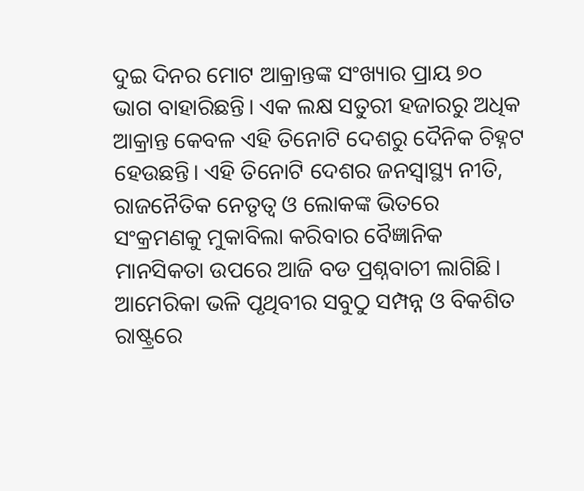ଦୁଇ ଦିନର ମୋଟ ଆକ୍ରାନ୍ତଙ୍କ ସଂଖ୍ୟାର ପ୍ରାୟ ୭୦ ଭାଗ ବାହାରିଛନ୍ତି। ଏକ ଲକ୍ଷ ସତୁରୀ ହଜାରରୁ ଅଧିକ ଆକ୍ରାନ୍ତ କେବଳ ଏହି ତିନୋଟି ଦେଶରୁ ଦୈନିକ ଚିହ୍ନଟ ହେଉଛନ୍ତି। ଏହି ତିନୋଟି ଦେଶର ଜନସ୍ୱାସ୍ଥ୍ୟ ନୀତି, ରାଜନୈତିକ ନେତୃତ୍ଵ ଓ ଲୋକଙ୍କ ଭିତରେ ସଂକ୍ରମଣକୁ ମୁକାବିଲା କରିବାର ବୈଜ୍ଞାନିକ ମାନସିକତା ଉପରେ ଆଜି ବଡ ପ୍ରଶ୍ନବାଚୀ ଲାଗିଛି। ଆମେରିକା ଭଳି ପୃଥିବୀର ସବୁଠୁ ସମ୍ପନ୍ନ ଓ ବିକଶିତ ରାଷ୍ଟ୍ରରେ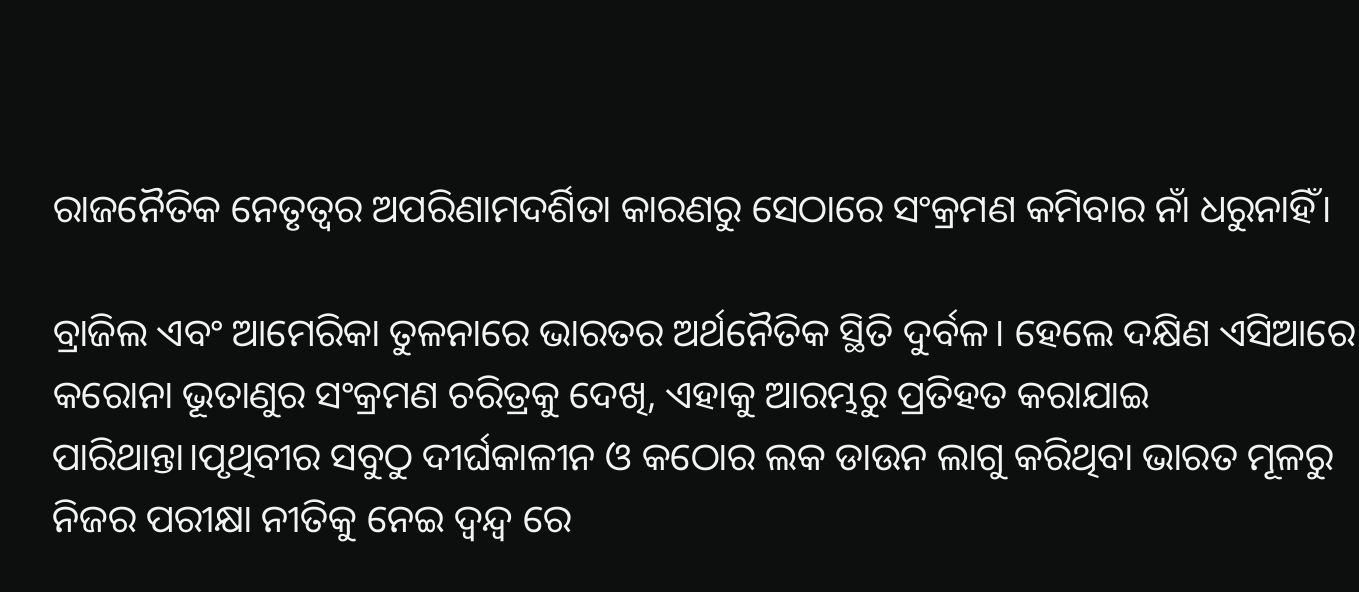ରାଜନୈତିକ ନେତୃତ୍ବର ଅପରିଣାମଦର୍ଶିତା କାରଣରୁ ସେଠାରେ ସଂକ୍ରମଣ କମିବାର ନାଁ ଧରୁନାହିଁ।

ବ୍ରାଜିଲ ଏବଂ ଆମେରିକା ତୁଳନାରେ ଭାରତର ଅର୍ଥନୈତିକ ସ୍ଥିତି ଦୁର୍ବଳ। ହେଲେ ଦକ୍ଷିଣ ଏସିଆରେ କରୋନା ଭୂତାଣୁର ସଂକ୍ରମଣ ଚରିତ୍ରକୁ ଦେଖି, ଏହାକୁ ଆରମ୍ଭରୁ ପ୍ରତିହତ କରାଯାଇ ପାରିଥାନ୍ତା।ପୃଥିବୀର ସବୁଠୁ ଦୀର୍ଘକାଳୀନ ଓ କଠୋର ଲକ ଡାଉନ ଲାଗୁ କରିଥିବା ଭାରତ ମୂଳରୁ ନିଜର ପରୀକ୍ଷା ନୀତିକୁ ନେଇ ଦ୍ଵନ୍ଦ୍ଵ ରେ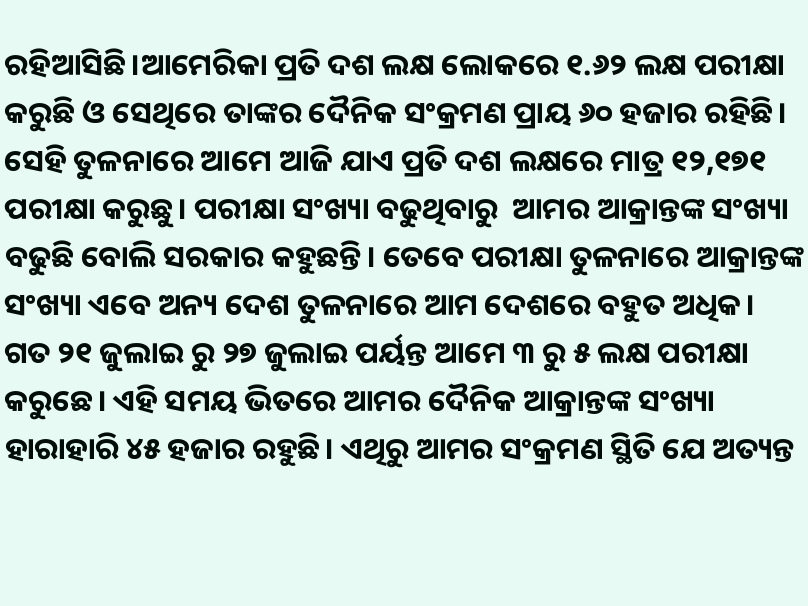ରହିଆସିଛି।ଆମେରିକା ପ୍ରତି ଦଶ ଲକ୍ଷ ଲୋକରେ ୧.୬୨ ଲକ୍ଷ ପରୀକ୍ଷା କରୁଛି ଓ ସେଥିରେ ତାଙ୍କର ଦୈନିକ ସଂକ୍ରମଣ ପ୍ରାୟ ୬୦ ହଜାର ରହିଛି। ସେହି ତୁଳନାରେ ଆମେ ଆଜି ଯାଏ ପ୍ରତି ଦଶ ଲକ୍ଷରେ ମାତ୍ର ୧୨,୧୭୧ ପରୀକ୍ଷା କରୁଛୁ। ପରୀକ୍ଷା ସଂଖ୍ୟା ବଢୁଥିବାରୁ  ଆମର ଆକ୍ରାନ୍ତଙ୍କ ସଂଖ୍ୟା ବଢୁଛି ବୋଲି ସରକାର କହୁଛନ୍ତି। ତେବେ ପରୀକ୍ଷା ତୁଳନାରେ ଆକ୍ରାନ୍ତଙ୍କ ସଂଖ୍ୟା ଏବେ ଅନ୍ୟ ଦେଶ ତୁଳନାରେ ଆମ ଦେଶରେ ବହୁତ ଅଧିକ। ଗତ ୨୧ ଜୁଲାଇ ରୁ ୨୭ ଜୁଲାଇ ପର୍ୟନ୍ତ ଆମେ ୩ ରୁ ୫ ଲକ୍ଷ ପରୀକ୍ଷା କରୁଛେ। ଏହି ସମୟ ଭିତରେ ଆମର ଦୈନିକ ଆକ୍ରାନ୍ତଙ୍କ ସଂଖ୍ୟା ହାରାହାରି ୪୫ ହଜାର ରହୁଛି। ଏଥିରୁ ଆମର ସଂକ୍ରମଣ ସ୍ଥିତି ଯେ ଅତ୍ୟନ୍ତ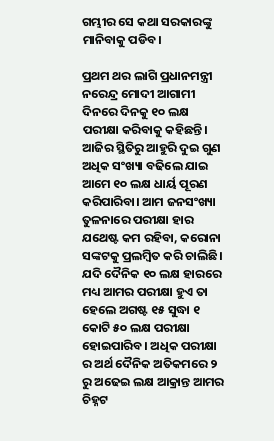ଗମ୍ଭୀର ସେ କଥା ସରକାରଙ୍କୁ ମାନିବାକୁ ପଡିବ।

ପ୍ରଥମ ଥର ଲାଗି ପ୍ରଧାନମନ୍ତ୍ରୀ ନରେନ୍ଦ୍ର ମୋଦୀ ଆଗାମୀ ଦିନରେ ଦିନକୁ ୧୦ ଲକ୍ଷ ପରୀକ୍ଷା କରିବାକୁ କହିଛନ୍ତି। ଆଜିର ସ୍ଥିତିରୁ ଆହୁରି ଦୁଇ ଗୁଣ ଅଧିକ ସଂଖ୍ୟା ବଢିଲେ ଯାଇ ଆମେ ୧୦ ଲକ୍ଷ ଧାର୍ୟ ପୂରଣ କରିପାରିବା। ଆମ ଜନସଂଖ୍ୟା ତୁଳନାରେ ପରୀକ୍ଷା ହାର ଯଥେଷ୍ଟ କମ ରହିବା, କରୋନା ସଙ୍କଟକୁ ପ୍ରଲମ୍ବିତ କରି ଚାଲିଛି। ଯଦି ଦୈନିକ ୧୦ ଲକ୍ଷ ହାରରେ ମଧ୍ୟ ଆମର ପରୀକ୍ଷା ହୁଏ ତା ହେଲେ ଅଗଷ୍ଟ ୧୫ ସୁଦ୍ଧା ୧ କୋଟି ୫୦ ଲକ୍ଷ ପରୀକ୍ଷା ହୋଇପାରିବ। ଅଧିକ ପରୀକ୍ଷା ର ଅର୍ଥ ଦୈନିକ ଅତିକମରେ ୨ ରୁ ଅଢେଇ ଲକ୍ଷ ଆକ୍ରାନ୍ତ ଆମର ଚିହ୍ନଟ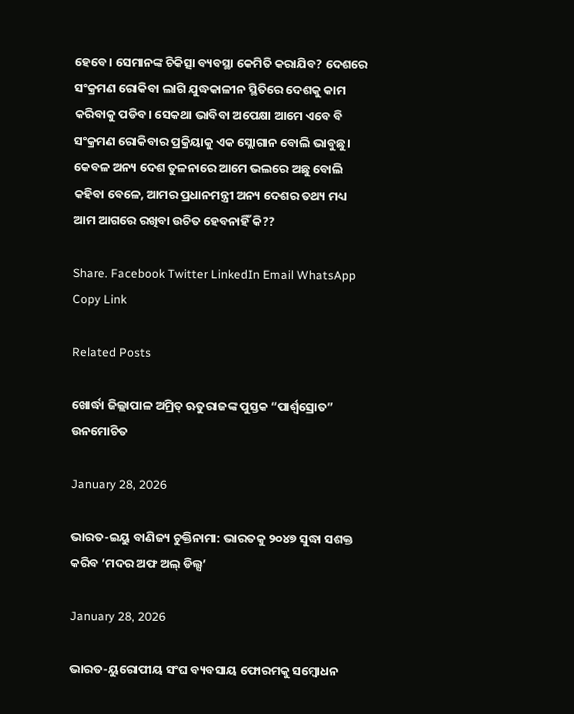ହେବେ। ସେମାନଙ୍କ ଚିକିତ୍ସା ବ୍ୟବସ୍ଥା କେମିତି କରାଯିବ? ଦେଶରେ ସଂକ୍ରମଣ ରୋକିବା ଲାଗି ଯୁଦ୍ଧକାଳୀନ ସ୍ଥିତିରେ ଦେଶକୁ କାମ କରିବାକୁ ପଡିବ। ସେକଥା ଭାବିବା ଅପେକ୍ଷା ଆମେ ଏବେ ବି ସଂକ୍ରମଣ ରୋକିବାର ପ୍ରକ୍ରିୟାକୁ ଏକ ସ୍ଲୋଗାନ ବୋଲି ଭାବୁଛୁ। କେବଳ ଅନ୍ୟ ଦେଶ ତୁଳନାରେ ଆମେ ଭଲରେ ଅଛୁ ବୋଲି କହିବା ବେଳେ, ଆମର ପ୍ରଧାନମନ୍ତ୍ରୀ ଅନ୍ୟ ଦେଶର ତଥ୍ୟ ମଧ୍ୟ ଆମ ଆଗରେ ରଖିବା ଉଚିତ ହେବନାହିଁ କି??

Share. Facebook Twitter LinkedIn Email WhatsApp Copy Link

Related Posts

ଖୋର୍ଦ୍ଧା ଜିଲ୍ଲାପାଳ ଅମ୍ରିତ୍ ଋତୁରାଜଙ୍କ ପୁସ୍ତକ “ପାର୍ଶ୍ଵସ୍ରୋତ” ଉନମୋଚିତ

January 28, 2026

ଭାରତ-ଇୟୁ ବାଣିଜ୍ୟ ଚୁକ୍ତିନାମା: ଭାରତକୁ ୨୦୪୭ ସୁଦ୍ଧା ସଶକ୍ତ କରିବ ‘ମଦର ଅଫ ଅଲ୍ ଡିଲ୍ସ’

January 28, 2026

ଭାରତ-ୟୁରୋପୀୟ ସଂଘ ବ୍ୟବସାୟ ଫୋରମକୁ ସମ୍ବୋଧନ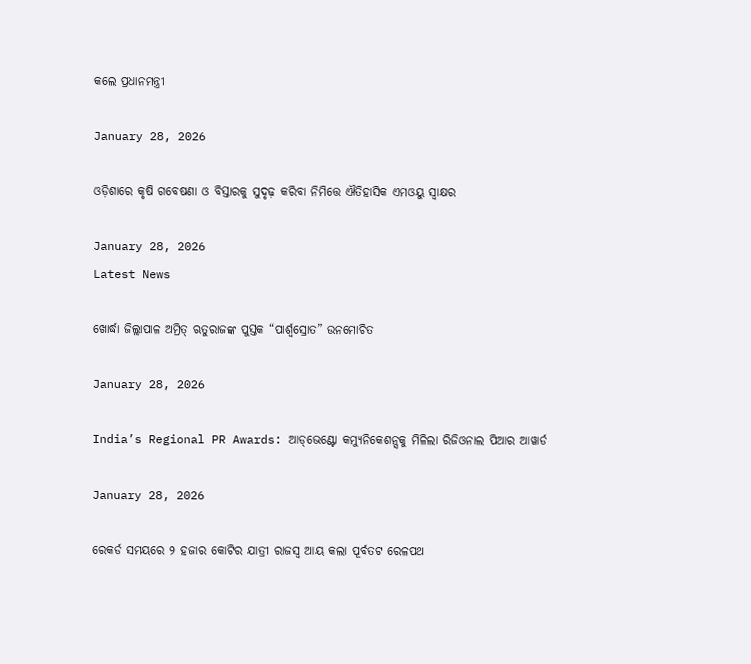କଲେ ପ୍ରଧାନମନ୍ତ୍ରୀ

January 28, 2026

ଓଡ଼ିଶାରେ କୃଷି ଗବେଷଣା ଓ ବିସ୍ତାରକୁ ସୁଦୃଢ଼ କରିବା ନିମିତ୍ତେ ଐତିହାସିକ ଏମଓୟୁ ସ୍ଵାକ୍ଷର

January 28, 2026
Latest News

ଖୋର୍ଦ୍ଧା ଜିଲ୍ଲାପାଳ ଅମ୍ରିତ୍ ଋତୁରାଜଙ୍କ ପୁସ୍ତକ “ପାର୍ଶ୍ଵସ୍ରୋତ” ଉନମୋଚିତ

January 28, 2026

India’s Regional PR Awards: ଆଡ୍‌ଭେଣ୍ଟୋ କମ୍ୟୁନିକେଶନ୍ସକୁ ମିଳିଲା ରିଜିଓନାଲ ପିଆର ଆୱାର୍ଡ

January 28, 2026

ରେକର୍ଡ ସମୟରେ ୨ ହଜାର କୋଟିର ଯାତ୍ରୀ ରାଜସ୍ୱ ଆୟ କଲା ପୂର୍ବତଟ ରେଳପଥ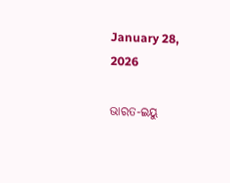January 28, 2026

ଭାରତ-ଇୟୁ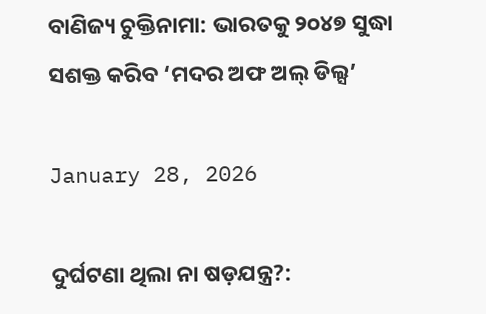ବାଣିଜ୍ୟ ଚୁକ୍ତିନାମା: ଭାରତକୁ ୨୦୪୭ ସୁଦ୍ଧା ସଶକ୍ତ କରିବ ‘ମଦର ଅଫ ଅଲ୍ ଡିଲ୍ସ’

January 28, 2026

ଦୁର୍ଘଟଣା ଥିଲା ନା ଷଡ଼ଯନ୍ତ୍ର?: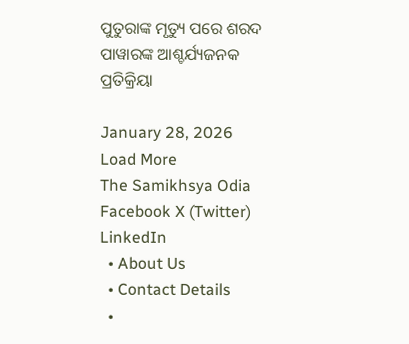ପୁତୁରାଙ୍କ ମୃତ୍ୟୁ ପରେ ଶରଦ ପାୱାରଙ୍କ ଆଶ୍ଚର୍ଯ୍ୟଜନକ ପ୍ରତିକ୍ରିୟା

January 28, 2026
Load More
The Samikhsya Odia
Facebook X (Twitter) LinkedIn
  • About Us
  • Contact Details
  •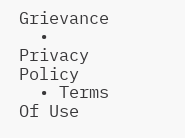Grievance
  • Privacy Policy
  • Terms Of Use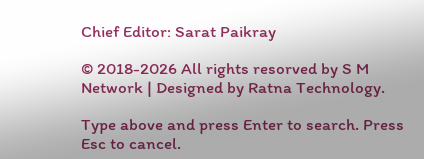Chief Editor: Sarat Paikray

© 2018-2026 All rights resorved by S M Network | Designed by Ratna Technology.

Type above and press Enter to search. Press Esc to cancel.